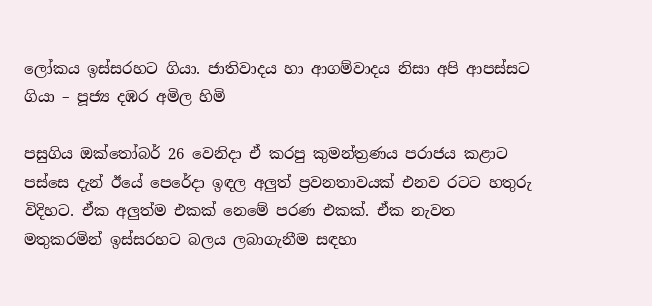ලෝකය ඉස්සරහට ගියා. ජාතිවාදය හා ආගම්වාදය නිසා අපි ආපස්සට ගියා – පූජ්‍ය දඹර අමිල හිමි

පසුගිය ඔක්තෝබර් 26 වෙනිදා ඒ කරපු කුමන්ත්‍රණය පරාජය කළාට පස්සෙ දැන් ඊයේ පෙරේදා ඉඳල අලුත් ප්‍රවනතාවයක් එනව රටට හතුරු විදිහට. ඒක අලුත්ම එකක් නෙමේ පරණ එකක්. ඒක නැවත මතුකරමින් ඉස්සරහට බලය ලබාගැනීම සඳහා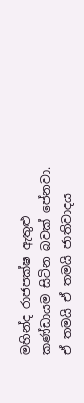මහින්ද රාජපක්ෂ ඇතුළු කණ්ඩායම සිටින බවක් පේනවා. ඒ තමයි ඒ තමයි ජාතිවාදය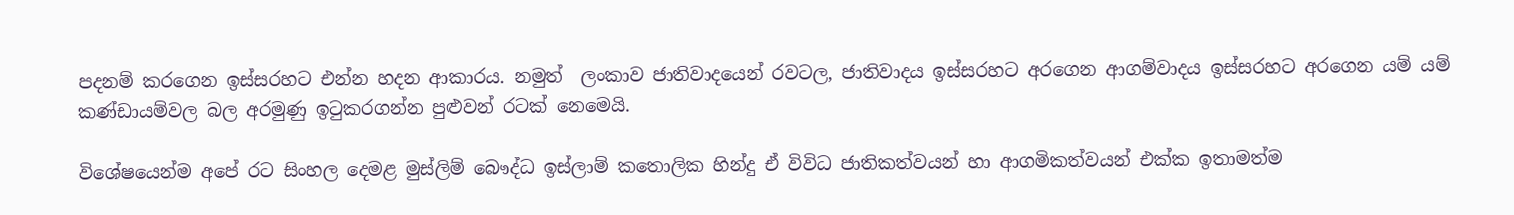පදනම් කරගෙන ඉස්සරහට එන්න හදන ආකාරය. නමුත්  ලංකාව ජාතිවාදයෙන් රවටල, ජාතිවාදය ඉස්සරහට අරගෙන ආගම්වාදය ඉස්සරහට අරගෙන යම් යම් කණ්ඩායම්වල බල අරමුණු ඉටුකරගන්න පුළුවන් රටක් නෙමෙයි.

විශේෂයෙන්ම අපේ රට සිංහල දෙමළ මුස්ලිම් බෞද්ධ ඉස්ලාම් කතොලික හින්දු ඒ විවිධ ජාතිකත්වයන් හා ආගමිකත්වයන් එක්ක ඉතාමත්ම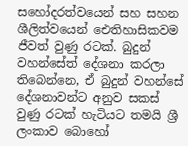සහෝදරත්වයෙන් සහ සහන ශීලිත්වයෙන් ඓතිහාසිකවම ජීවත් වුණු රටක්. බුදුන් වහන්සේත් දේශනා කරලා තිබෙන්නෙ, ඒ බුදුන් වහන්සේ දේශනාවන්ට අනුව සකස් වුණු රටක් හැටියට තමයි ශ්‍රී ලංකාව බොහෝ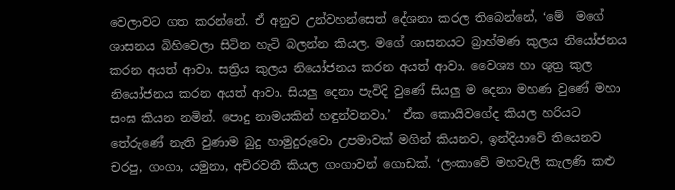වෙලාවට ගත කරන්නේ. ඒ අනුව උන්වහන්සෙත් දේශනා කරල තිබෙන්නේ, ‘මේ  මගේ ශාසනය බිහිවෙලා සිටින හැටි බලන්න කියල. මගේ ශාසනයට බ්‍රාහ්මණ කුලය නියෝජනය කරන අයත් ආවා. සත්‍රිය කුලය නියෝජනය කරන අයත් ආවා. වෛශ්‍ය හා ශුත්‍ර කුල නියෝජනය කරන අයත් ආවා. සියලු දෙනා පැවිදි වුණේ සියලු ම දෙනා මහණ වුණේ මහා සංඝ කියන නමින්. පොදු නාමයකින් හඳුන්වනවා.’  ඒක කොයිවගේද කියල හරියට තේරුණේ නැති වුණාම බුදු හාමුදු‍රුවො උපමාවක් මගින් කියනව, ඉන්දියාවේ තියෙනව චරපු, ගංගා, යමුනා, අචිරවතී කියල ගංගාවන් ගොඩක්. ‘ලංකාවේ මහවැලි කැලණි කළු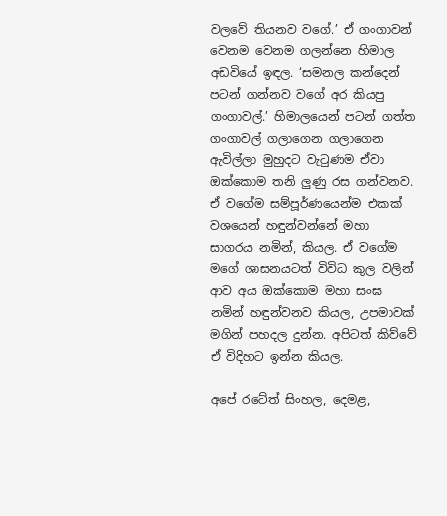වලවේ තියනව වගේ.’ ඒ ගංගාවන් වෙනම වෙනම ගලන්නෙ හිමාල අඩවියේ ඉඳල. ‘සමනල කන්දෙන් පටන් ගන්නව වගේ අර කියපු ගංගාවල්.’ හිමාලයෙන් පටන් ගත්ත ගංගාවල් ගලාගෙන ගලාගෙන ඇවිල්ලා මුහුදට වැටුණම ඒවා ඔක්කොම තනි ලුණු රස ගන්වනව. ඒ වගේම සම්පූර්ණයෙන්ම එකක් වශයෙන් හඳුන්වන්නේ මහා සාගරය නමින්, කියල. ඒ වගේම මගේ ශාසනයටත් විවිධ කුල වලින් ආව අය ‍ඔක්කොම මහා සංඝ නමින් හඳුන්වනව කියල, උපමාවක් මගින් පහදල දුන්න. අපිටත් කිව්වේ ඒ විදිහට ඉන්න කියල.

අපේ රටේත් සිංහල, දෙමළ,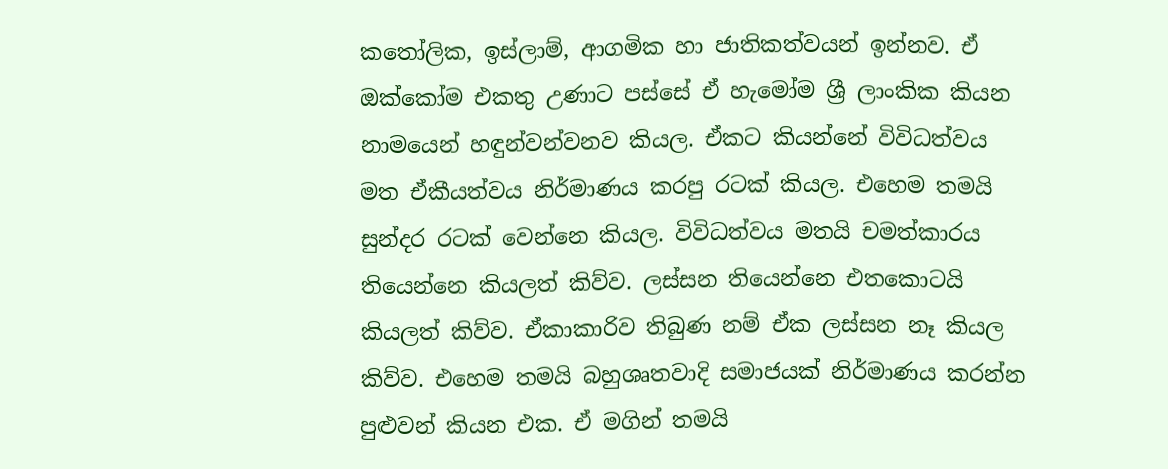කතෝලික, ඉස්ලාම්, ආගමික හා ජාතිකත්වයන් ඉන්නව. ඒ ඔක්කෝම එකතු උණාට පස්සේ ඒ හැමෝම ශ්‍රී ලාංකික කියන නාමයෙන් හඳුන්වන්වනව කියල. ඒකට කියන්නේ විවිධත්වය මත ඒකීයත්වය නිර්මාණය කරපු රටක් කියල. එහෙම තමයි සුන්දර රටක් වෙන්නෙ කියල. විවිධත්වය මතයි චමත්කාරය තියෙන්නෙ කියලත් කිව්ව. ලස්සන තියෙන්නෙ එතකොටයි කියලත් කිව්ව. ඒකාකාරිව තිබුණ නම් ඒක ලස්සන නෑ කියල කිව්ව. එහෙම තමයි බහුශෘතවාදි සමාජයක් නිර්මාණය කරන්න පුළුවන් කියන එක. ඒ මගින් තමයි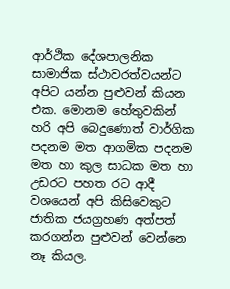ආර්ථික දේශපාලනික සාමාජික ස්ථාවරත්වයන්ට අපිට යන්න පුළුවන් කියන එක. මොනම හේතුවකින් හරි අපි බෙදුණොත් වාර්ගික පදනම මත ආගමික පදනම මත හා කුල සාධක මත හා උඩරට පහත රට ආදී වශයෙන් අපි කිසිවෙකුට ජාතික ජයග්‍රහණ අත්පත් කරගන්න පුළුවන් වෙන්නෙ නෑ කියල.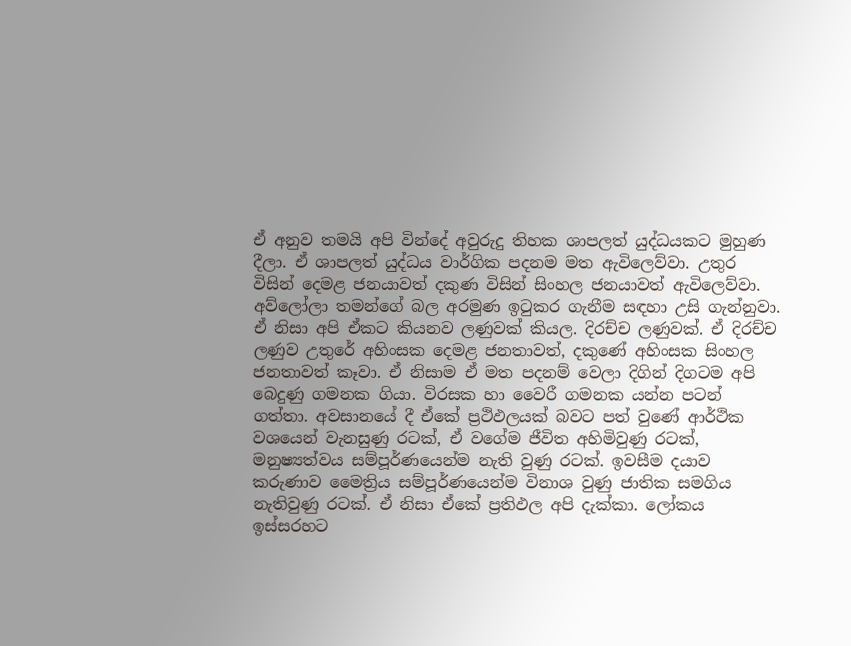ඒ අනුව තමයි අපි වින්දේ අවුරුදු තිහක ශාපලත් යුද්ධයකට මුහුණ දීලා. ඒ ශාපලත් යුද්ධය වාර්ගික පදනම මත ඇවිලෙව්වා. උතුර විසින් දෙමළ ජනයාවත් දකුණ විසින් සිංහල ජනයාවත් ඇවිලෙව්වා. අව්ලෝලා තමන්ගේ බල අරමුණ ඉටුකර ගැනීම සඳහා උසි ගැන්නුවා. ඒ නිසා අපි ඒකට කියනව ලණුවක් කියල. දිරච්ච ලණුවක්. ඒ දිරච්ච ලණුව උතුරේ අහිංසක දෙමළ ජනතාවත්, දකුණේ අහිංසක සිංහල ජනතාවත් කෑවා. ඒ නිසාම ඒ මත පදනම් වෙලා දිගින් දිගටම අපි බෙදුණු ගමනක ගියා. විරසක හා වෛරී ගමනක යන්න පටන් ගත්තා. අවසානයේ දී ඒකේ ප්‍රථිඵලයක් බවට පත් වුණේ ආර්ථික වශයෙන් වැනසුණු රටක්, ඒ වගේම ජීවිත අහිමිවුණු රටක්, මනුෂ්‍යත්වය සම්පූර්ණයෙන්ම නැති වුණු රටක්. ඉවසීම දයාව කරුණාව මෛත්‍රිය සම්පූර්ණයෙන්ම විනාශ වුණු ජාතික සමගිය නැතිවුණු රටක්. ඒ නිසා ඒකේ ප්‍රතිඵල අපි දැක්කා. ලෝකය ඉස්සරහට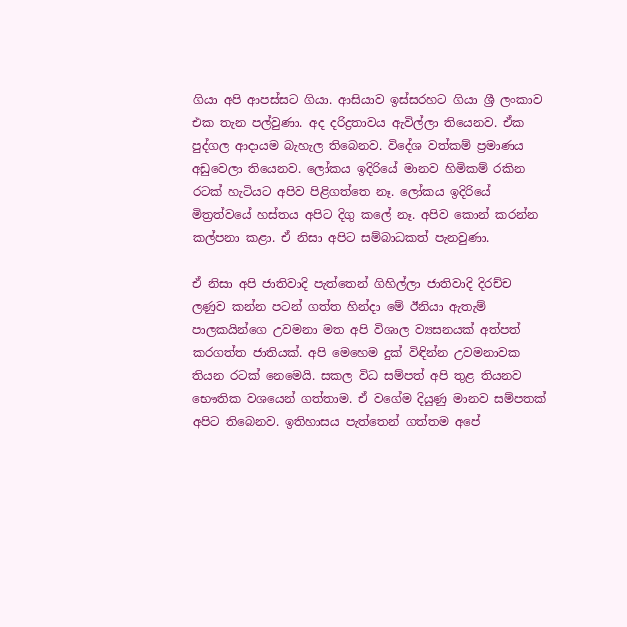ගියා අපි ආපස්සට ගියා. ආසියාව ඉස්සරහට ගියා ශ්‍රී ලංකාව එක තැන පල්වුණා. අද දරිද්‍රතාවය ඇවිල්ලා තියෙනව. ඒක පුද්ගල ආදායම බැහැල තිබෙනව. විදේශ වත්කම් ප්‍රමාණය අඩුවෙලා තියෙනව. ලෝකය ඉදිරියේ මානව හිමිකම් රකින රටක් හැටියට අපිව පිළිගත්තෙ නෑ. ලෝකය ඉදිරියේ මිත්‍රත්වයේ හස්තය අපිට දිගු කලේ නෑ. අපිව කොන් කරන්න කල්පනා කළා. ඒ නිසා අපිට සම්බාධකත් පැනවුණා.

ඒ නිසා අපි ජාතිවාදි පැත්තෙන් ගිහිල්ලා ජාතිවාදි දිරච්ච ලණුව කන්න පටන් ගත්ත හින්දා මේ ඊනියා ඇතැම් පාලකයින්ගෙ උවමනා මත අපි විශාල ව්‍යසනයක් අත්පත් කරගත්ත ජාතියක්. අපි මෙහෙම දුක් විඳින්න උවමනාවක තියන රටක් නෙමෙයි. සකල විධ සම්පත් අපි තුළ තියනව භෞතික වශයෙන් ගත්තාම. ඒ වගේම දියුණු මානව සම්පතක් අපිට තිබෙනව. ඉතිහාසය පැත්තෙන් ගත්තම අපේ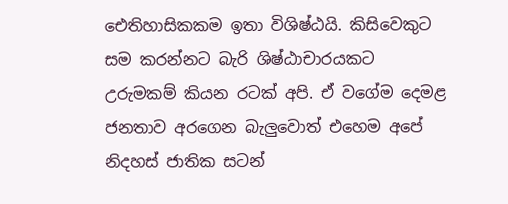ඓතිහාසිකකම ඉතා විශිෂ්ඨයි. කිසිවෙකුට සම කරන්නට බැරි ශිෂ්ඨාචාරයකට උරුමකම් කියන රටක් අපි. ඒ වගේම දෙමළ ජනතාව අරගෙන බැලුවොත් එහෙම අපේ නිදහස් ජාතික සටන්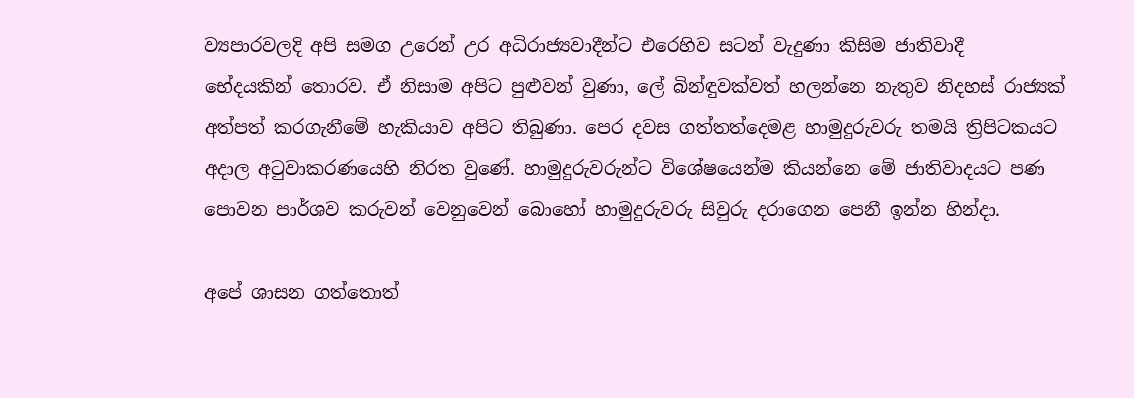ව්‍යපාරවලදි අපි සමග උරෙන් උර අධිරාජ්‍යවාදීන්ට එරෙහිව සටන් වැදුණා කිසිම ජාතිවාදී භේදයකින් ‍තොරව. ඒ නිසාම අපිට පුළුවන් වුණා, ලේ බින්ඳුවක්වත් හලන්නෙ නැතුව නිදහස් රාජ්‍යක් අත්පත් කරගැනීමේ හැකියාව අපිට තිබුණා. පෙර දවස ගත්තත්දෙමළ හාමුදුරුවරු තමයි ත්‍රිපිටකයට අදාල අටුවාකරණයෙහි නිරත වුණේ. හාමුදුරුවරුන්ට විශේෂයෙන්ම කියන්නෙ මේ ජාතිවාදයට පණ පොවන පාර්ශව කරු‍වන් වෙනුවෙන් බොහෝ හාමුදුරුවරු සිවුරු දරාගෙන පෙනී ඉන්න හින්දා.

අපේ ශාසන ගත්තොත්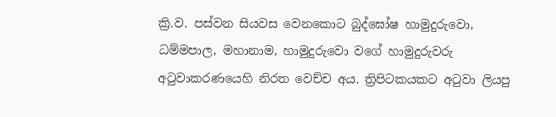ක්‍රි.ව. පස්වන සියවස වෙනකොට බුද්ඝෝෂ හාමුදුරුවො, ධම්මපාල, මහානාම, හාමුදුරුවො වගේ හාමුදුරු‍වරු අටුවාකරණයෙහි නිරත වෙච්ච අය. ත්‍රිපිටකයකට අටුවා ලියපු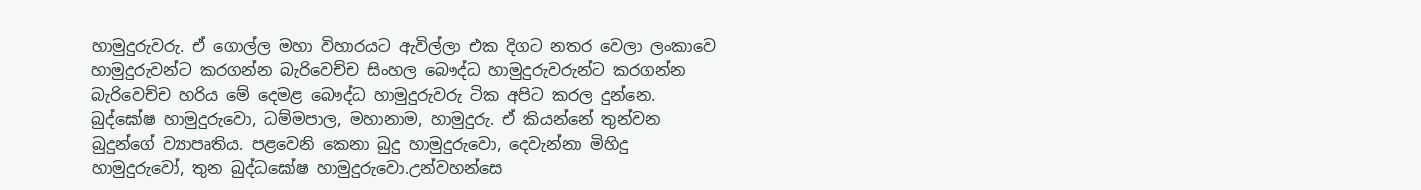හාමුදුරුවරු. ඒ ගොල්ල මහා විහාරයට ඇවිල්ලා එක දිගට නතර වෙලා ලංකාවෙ හාමුදුරුවන්ට කරගන්න බැරිවෙච්ච සිංහල බෞද්ධ හාමුදුරුවරුන්ට කරගන්න බැරිවෙච්ච හරිය මේ දෙමළ බෞද්ධ හාමුදුරුවරු ටික අපිට කරල දුන්නෙ. බුද්ඝෝෂ හාමුදුරුවො, ධම්මපාල, මහානාම, හාමුදුරු. ඒ කියන්නේ තුන්වන බුදුන්ගේ ව්‍යාපෘතිය. පළවෙනි කෙනා බුදු හාමුදුරුවො, දෙවැන්නා මිහිදු හාමුදුරුවෝ, තුන බුද්ධඝෝෂ හාමුදුරුවො.උන්වහන්සෙ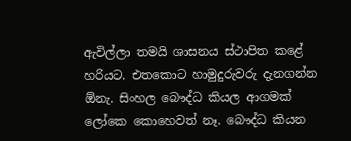ඇවිල්ලා තමයි ශාසනය ස්ථාපිත කළේ හරියට. එතකොට හාමුදුරුවරු දැනගන්න ඕනැ. සිංහල බෞද්ධ කියල ආගමක් ලෝකෙ කොහෙවත් නෑ. බෞද්ධ කියන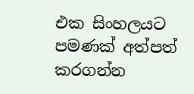එක සිංහලයට පමණක් අත්පත් කරගන්න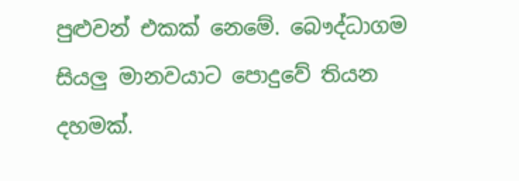පුළුවන් එකක් නෙමේ. බෞද්ධාගම සියලු මානවයාට පොදුවේ තියන දහමක්.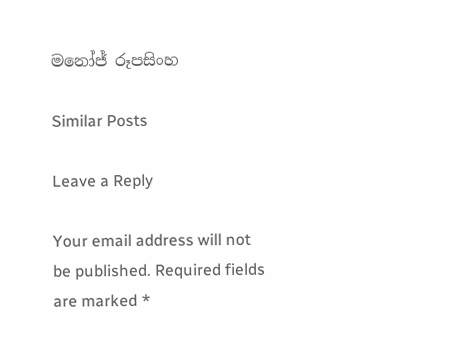මනෝජ් රූපසිංහ

Similar Posts

Leave a Reply

Your email address will not be published. Required fields are marked *